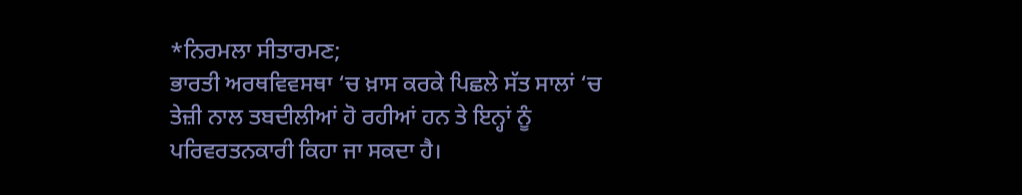*ਨਿਰਮਲਾ ਸੀਤਾਰਮਣ;
ਭਾਰਤੀ ਅਰਥਵਿਵਸਥਾ ‘ਚ ਖ਼ਾਸ ਕਰਕੇ ਪਿਛਲੇ ਸੱਤ ਸਾਲਾਂ ‘ਚ ਤੇਜ਼ੀ ਨਾਲ ਤਬਦੀਲੀਆਂ ਹੋ ਰਹੀਆਂ ਹਨ ਤੇ ਇਨ੍ਹਾਂ ਨੂੰ ਪਰਿਵਰਤਨਕਾਰੀ ਕਿਹਾ ਜਾ ਸਕਦਾ ਹੈ।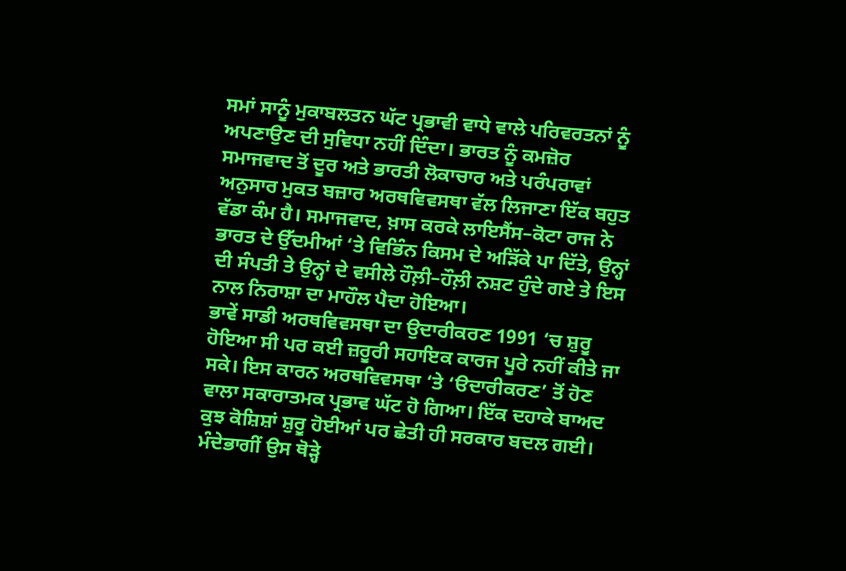ਸਮਾਂ ਸਾਨੂੰ ਮੁਕਾਬਲਤਨ ਘੱਟ ਪ੍ਰਭਾਵੀ ਵਾਧੇ ਵਾਲੇ ਪਰਿਵਰਤਨਾਂ ਨੂੰ ਅਪਣਾਉਣ ਦੀ ਸੁਵਿਧਾ ਨਹੀਂ ਦਿੰਦਾ। ਭਾਰਤ ਨੂੰ ਕਮਜ਼ੋਰ ਸਮਾਜਵਾਦ ਤੋਂ ਦੂਰ ਅਤੇ ਭਾਰਤੀ ਲੋਕਾਚਾਰ ਅਤੇ ਪਰੰਪਰਾਵਾਂ ਅਨੁਸਾਰ ਮੁਕਤ ਬਜ਼ਾਰ ਅਰਥਵਿਵਸਥਾ ਵੱਲ ਲਿਜਾਣਾ ਇੱਕ ਬਹੁਤ ਵੱਡਾ ਕੰਮ ਹੈ। ਸਮਾਜਵਾਦ, ਖ਼ਾਸ ਕਰਕੇ ਲਾਇਸੈਂਸ–ਕੋਟਾ ਰਾਜ ਨੇ ਭਾਰਤ ਦੇ ਉੱਦਮੀਆਂ ‘ਤੇ ਵਿਭਿੰਨ ਕਿਸਮ ਦੇ ਅੜਿੱਕੇ ਪਾ ਦਿੱਤੇ, ਉਨ੍ਹਾਂ ਦੀ ਸੰਪਤੀ ਤੇ ਉਨ੍ਹਾਂ ਦੇ ਵਸੀਲੇ ਹੌਲ਼ੀ–ਹੌਲ਼ੀ ਨਸ਼ਟ ਹੁੰਦੇ ਗਏ ਤੇ ਇਸ ਨਾਲ ਨਿਰਾਸ਼ਾ ਦਾ ਮਾਹੌਲ ਪੈਦਾ ਹੋਇਆ।
ਭਾਵੇਂ ਸਾਡੀ ਅਰਥਵਿਵਸਥਾ ਦਾ ਉਦਾਰੀਕਰਣ 1991 ‘ਚ ਸ਼ੁਰੂ ਹੋਇਆ ਸੀ ਪਰ ਕਈ ਜ਼ਰੂਰੀ ਸਹਾਇਕ ਕਾਰਜ ਪੂਰੇ ਨਹੀਂ ਕੀਤੇ ਜਾ ਸਕੇ। ਇਸ ਕਾਰਨ ਅਰਥਵਿਵਸਥਾ ‘ਤੇ ‘ੳਦਾਰੀਕਰਣ’ ਤੋਂ ਹੋਣ ਵਾਲਾ ਸਕਾਰਾਤਮਕ ਪ੍ਰਭਾਵ ਘੱਟ ਹੋ ਗਿਆ। ਇੱਕ ਦਹਾਕੇ ਬਾਅਦ ਕੁਝ ਕੋਸ਼ਿਸ਼ਾਂ ਸ਼ੁਰੂ ਹੋਈਆਂ ਪਰ ਛੇਤੀ ਹੀ ਸਰਕਾਰ ਬਦਲ ਗਈ। ਮੰਦੇਭਾਗੀਂ ਉਸ ਥੋੜ੍ਹੇ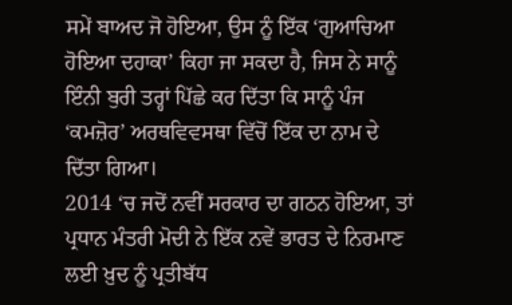ਸਮੇਂ ਬਾਅਦ ਜੋ ਹੋਇਆ, ਉਸ ਨੂੰ ਇੱਕ ‘ਗੁਆਚਿਆ ਹੋਇਆ ਦਹਾਕਾ’ ਕਿਹਾ ਜਾ ਸਕਦਾ ਹੈ, ਜਿਸ ਨੇ ਸਾਨੂੰ ਇੰਨੀ ਬੁਰੀ ਤਰ੍ਹਾਂ ਪਿੱਛੇ ਕਰ ਦਿੱਤਾ ਕਿ ਸਾਨੂੰ ਪੰਜ ‘ਕਮਜ਼ੋਰ’ ਅਰਥਵਿਵਸਥਾ ਵਿੱਚੋਂ ਇੱਕ ਦਾ ਨਾਮ ਦੇ ਦਿੱਤਾ ਗਿਆ।
2014 ‘ਚ ਜਦੋਂ ਨਵੀਂ ਸਰਕਾਰ ਦਾ ਗਠਨ ਹੋਇਆ, ਤਾਂ ਪ੍ਰਧਾਨ ਮੰਤਰੀ ਮੋਦੀ ਨੇ ਇੱਕ ਨਵੇਂ ਭਾਰਤ ਦੇ ਨਿਰਮਾਣ ਲਈ ਖ਼ੁਦ ਨੂੰ ਪ੍ਰਤੀਬੱਧ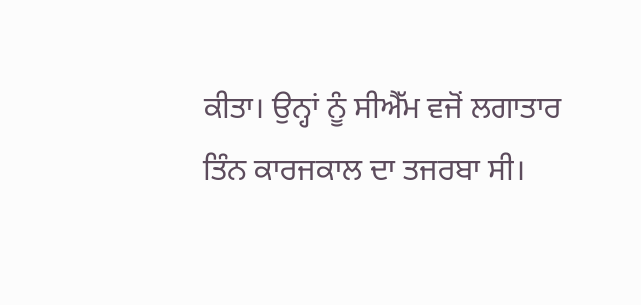ਕੀਤਾ। ਉਨ੍ਹਾਂ ਨੂੰ ਸੀਐੱਮ ਵਜੋਂ ਲਗਾਤਾਰ ਤਿੰਨ ਕਾਰਜਕਾਲ ਦਾ ਤਜਰਬਾ ਸੀ।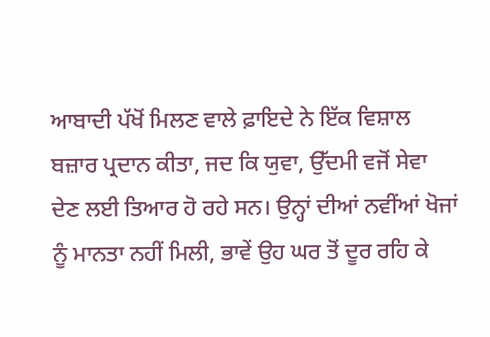ਆਬਾਦੀ ਪੱਖੋਂ ਮਿਲਣ ਵਾਲੇ ਫ਼ਾਇਦੇ ਨੇ ਇੱਕ ਵਿਸ਼ਾਲ ਬਜ਼ਾਰ ਪ੍ਰਦਾਨ ਕੀਤਾ, ਜਦ ਕਿ ਯੁਵਾ, ਉੱਦਮੀ ਵਜੋਂ ਸੇਵਾ ਦੇਣ ਲਈ ਤਿਆਰ ਹੋ ਰਹੇ ਸਨ। ਉਨ੍ਹਾਂ ਦੀਆਂ ਨਵੀਂਆਂ ਖੋਜਾਂ ਨੂੰ ਮਾਨਤਾ ਨਹੀਂ ਮਿਲੀ, ਭਾਵੇਂ ਉਹ ਘਰ ਤੋਂ ਦੂਰ ਰਹਿ ਕੇ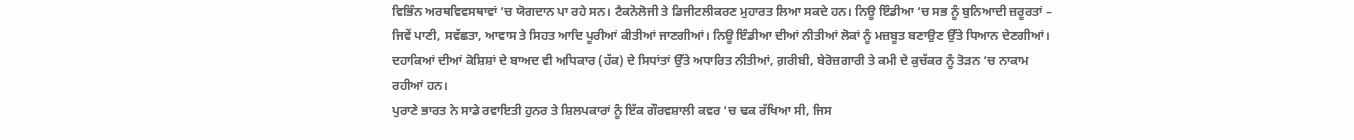ਵਿਭਿੰਨ ਅਰਥਵਿਵਸਥਾਵਾਂ ‘ਚ ਯੋਗਦਾਨ ਪਾ ਰਹੇ ਸਨ। ਟੈਕਨੋਲੋਜੀ ਤੇ ਡਿਜੀਟਲੀਕਰਣ ਮੁਹਾਰਤ ਲਿਆ ਸਕਦੇ ਹਨ। ਨਿਊ ਇੰਡੀਆ ‘ਚ ਸਭ ਨੂੰ ਬੁਨਿਆਦੀ ਜ਼ਰੂਰਤਾਂ – ਜਿਵੇਂ ਪਾਣੀ, ਸਵੱਛਤਾ, ਆਵਾਸ ਤੇ ਸਿਹਤ ਆਦਿ ਪੂਰੀਆਂ ਕੀਤੀਆਂ ਜਾਣਗੀਆਂ। ਨਿਊ ਇੰਡੀਆ ਦੀਆਂ ਨੀਤੀਆਂ ਲੋਕਾਂ ਨੂੰ ਮਜ਼ਬੂਤ ਬਣਾਉਣ ਉੱਤੇ ਧਿਆਨ ਦੇਣਗੀਆਂ। ਦਹਾਕਿਆਂ ਦੀਆਂ ਕੋਸ਼ਿਸ਼ਾਂ ਦੇ ਬਾਅਦ ਵੀ ਅਧਿਕਾਰ (ਹੱਕ) ਦੇ ਸਿਧਾਂਤਾਂ ਉੱਤੇ ਅਧਾਰਿਤ ਨੀਤੀਆਂ, ਗ਼ਰੀਬੀ, ਬੇਰੋਜ਼ਗਾਰੀ ਤੇ ਕਮੀ ਦੇ ਕੁਚੱਕਰ ਨੂੰ ਤੋੜਨ ‘ਚ ਨਾਕਾਮ ਰਹੀਆਂ ਹਨ।
ਪੁਰਾਣੇ ਭਾਰਤ ਨੇ ਸਾਡੇ ਰਵਾਇਤੀ ਹੁਨਰ ਤੇ ਸ਼ਿਲਪਕਾਰਾਂ ਨੂੰ ਇੱਕ ਗੌਰਵਸ਼ਾਲੀ ਕਵਰ ‘ਚ ਢਕ ਰੱਖਿਆ ਸੀ, ਜਿਸ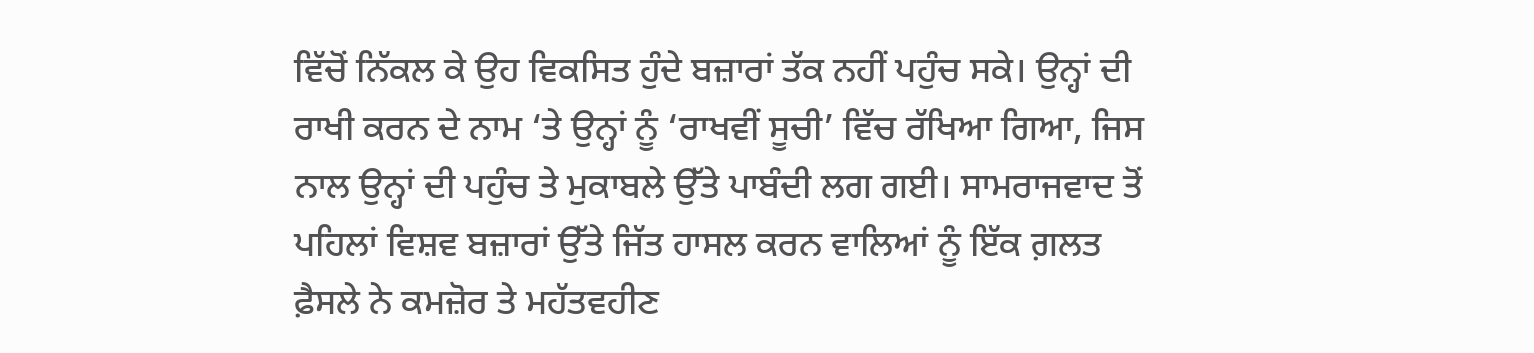ਵਿੱਚੋਂ ਨਿੱਕਲ ਕੇ ਉਹ ਵਿਕਸਿਤ ਹੁੰਦੇ ਬਜ਼ਾਰਾਂ ਤੱਕ ਨਹੀਂ ਪਹੁੰਚ ਸਕੇ। ਉਨ੍ਹਾਂ ਦੀ ਰਾਖੀ ਕਰਨ ਦੇ ਨਾਮ ‘ਤੇ ਉਨ੍ਹਾਂ ਨੂੰ ‘ਰਾਖਵੀਂ ਸੂਚੀ’ ਵਿੱਚ ਰੱਖਿਆ ਗਿਆ, ਜਿਸ ਨਾਲ ਉਨ੍ਹਾਂ ਦੀ ਪਹੁੰਚ ਤੇ ਮੁਕਾਬਲੇ ਉੱਤੇ ਪਾਬੰਦੀ ਲਗ ਗਈ। ਸਾਮਰਾਜਵਾਦ ਤੋਂ ਪਹਿਲਾਂ ਵਿਸ਼ਵ ਬਜ਼ਾਰਾਂ ਉੱਤੇ ਜਿੱਤ ਹਾਸਲ ਕਰਨ ਵਾਲਿਆਂ ਨੂੰ ਇੱਕ ਗ਼ਲਤ ਫ਼ੈਸਲੇ ਨੇ ਕਮਜ਼ੋਰ ਤੇ ਮਹੱਤਵਹੀਣ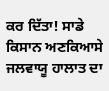ਕਰ ਦਿੱਤਾ! ਸਾਡੇ ਕਿਸਾਨ ਅਣਕਿਆਸੇ ਜਲਵਾਯੂ ਹਾਲਾਤ ਦਾ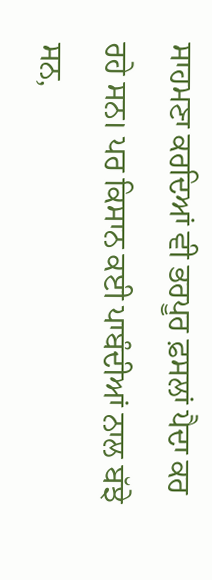ਸਾਹਮਣਾ ਕਰਦਿਆਂ ਵੀ ਭਰਪੂਰ ਫ਼ਸਲਾਂ ਪੈਦਾ ਕਰ ਰਹੇ ਸਨ। ਪਰ ਕਿਸਾਨ ਕਈ ਪਾਬੰਦੀਆਂ ਨਾਲ ਬੱਝੇ ਸਨ,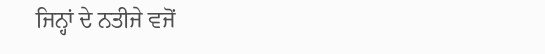ਜਿਨ੍ਹਾਂ ਦੇ ਨਤੀਜੇ ਵਜੋਂ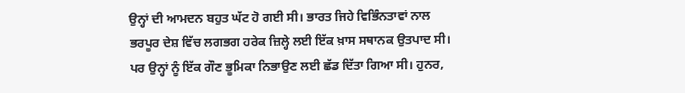ਉਨ੍ਹਾਂ ਦੀ ਆਮਦਨ ਬਹੁਤ ਘੱਟ ਹੋ ਗਈ ਸੀ। ਭਾਰਤ ਜਿਹੇ ਵਿਭਿੰਨਤਾਵਾਂ ਨਾਲ ਭਰਪੂਰ ਦੇਸ਼ ਵਿੱਚ ਲਗਭਗ ਹਰੇਕ ਜ਼ਿਲ੍ਹੇ ਲਈ ਇੱਕ ਖ਼ਾਸ ਸਥਾਨਕ ਉਤਪਾਦ ਸੀ। ਪਰ ਉਨ੍ਹਾਂ ਨੂੰ ਇੱਕ ਗੌਣ ਭੂਮਿਕਾ ਨਿਭਾਉਣ ਲਈ ਛੱਡ ਦਿੱਤਾ ਗਿਆ ਸੀ। ਹੁਨਰ,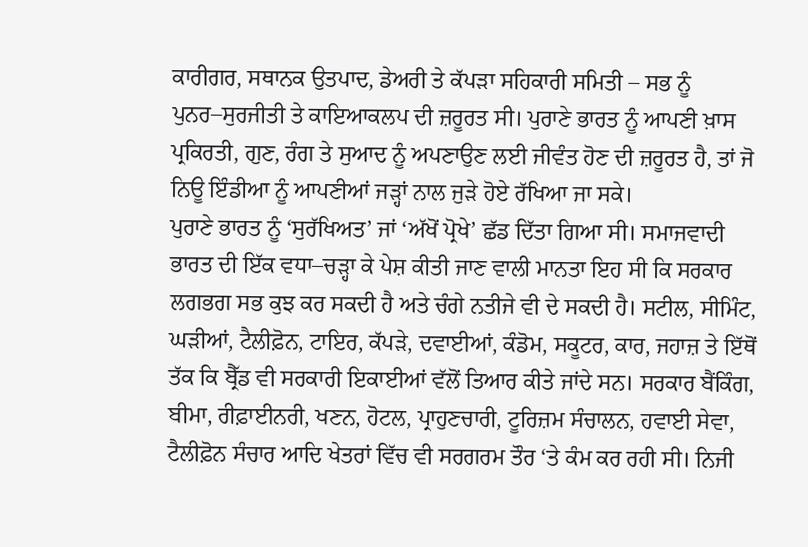ਕਾਰੀਗਰ, ਸਥਾਨਕ ਉਤਪਾਦ, ਡੇਅਰੀ ਤੇ ਕੱਪੜਾ ਸਹਿਕਾਰੀ ਸਮਿਤੀ – ਸਭ ਨੂੰ ਪੁਨਰ–ਸੁਰਜੀਤੀ ਤੇ ਕਾਇਆਕਲਪ ਦੀ ਜ਼ਰੂਰਤ ਸੀ। ਪੁਰਾਣੇ ਭਾਰਤ ਨੂੰ ਆਪਣੀ ਖ਼ਾਸ ਪ੍ਰਕਿਰਤੀ, ਗੁਣ, ਰੰਗ ਤੇ ਸੁਆਦ ਨੂੰ ਅਪਣਾਉਣ ਲਈ ਜੀਵੰਤ ਹੋਣ ਦੀ ਜ਼ਰੂਰਤ ਹੈ, ਤਾਂ ਜੋ ਨਿਊ ਇੰਡੀਆ ਨੂੰ ਆਪਣੀਆਂ ਜੜ੍ਹਾਂ ਨਾਲ ਜੁੜੇ ਹੋਏ ਰੱਖਿਆ ਜਾ ਸਕੇ।
ਪੁਰਾਣੇ ਭਾਰਤ ਨੂੰ ‘ਸੁਰੱਖਿਅਤ’ ਜਾਂ ‘ਅੱਖੋਂ ਪ੍ਰੋਖੇ’ ਛੱਡ ਦਿੱਤਾ ਗਿਆ ਸੀ। ਸਮਾਜਵਾਦੀ ਭਾਰਤ ਦੀ ਇੱਕ ਵਧਾ–ਚੜ੍ਹਾ ਕੇ ਪੇਸ਼ ਕੀਤੀ ਜਾਣ ਵਾਲੀ ਮਾਨਤਾ ਇਹ ਸੀ ਕਿ ਸਰਕਾਰ ਲਗਭਗ ਸਭ ਕੁਝ ਕਰ ਸਕਦੀ ਹੈ ਅਤੇ ਚੰਗੇ ਨਤੀਜੇ ਵੀ ਦੇ ਸਕਦੀ ਹੈ। ਸਟੀਲ, ਸੀਮਿੰਟ, ਘੜੀਆਂ, ਟੈਲੀਫ਼ੋਨ, ਟਾਇਰ, ਕੱਪੜੇ, ਦਵਾਈਆਂ, ਕੰਡੋਮ, ਸਕੂਟਰ, ਕਾਰ, ਜਹਾਜ਼ ਤੇ ਇੱਥੋਂ ਤੱਕ ਕਿ ਬ੍ਰੈੱਡ ਵੀ ਸਰਕਾਰੀ ਇਕਾਈਆਂ ਵੱਲੋਂ ਤਿਆਰ ਕੀਤੇ ਜਾਂਦੇ ਸਨ। ਸਰਕਾਰ ਬੈਂਕਿੰਗ, ਬੀਮਾ, ਰੀਫ਼ਾਈਨਰੀ, ਖਣਨ, ਹੋਟਲ, ਪ੍ਰਾਹੁਣਚਾਰੀ, ਟੂਰਿਜ਼ਮ ਸੰਚਾਲਨ, ਹਵਾਈ ਸੇਵਾ, ਟੈਲੀਫ਼ੋਨ ਸੰਚਾਰ ਆਦਿ ਖੇਤਰਾਂ ਵਿੱਚ ਵੀ ਸਰਗਰਮ ਤੌਰ ‘ਤੇ ਕੰਮ ਕਰ ਰਹੀ ਸੀ। ਨਿਜੀ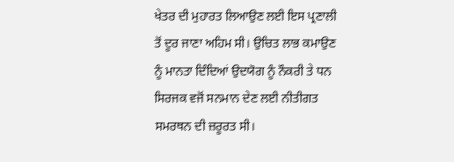ਖੇਤਰ ਦੀ ਮੁਹਾਰਤ ਲਿਆਉਣ ਲਈ ਇਸ ਪ੍ਰਣਾਲੀ ਤੋਂ ਦੂਰ ਜਾਣਾ ਅਹਿਮ ਸੀ। ਉਚਿਤ ਲਾਭ ਕਮਾਉਣ ਨੂੰ ਮਾਨਤਾ ਦਿੰਦਿਆਂ ਉਦਯੋਗ ਨੂੰ ਨੌਕਰੀ ਤੇ ਧਨ ਸਿਰਜਕ ਵਜੋਂ ਸਨਮਾਨ ਦੇਣ ਲਈ ਨੀਤੀਗਤ ਸਮਰਥਨ ਦੀ ਜ਼ਰੂਰਤ ਸੀ।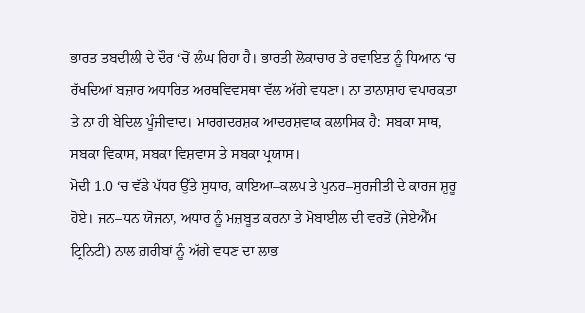ਭਾਰਤ ਤਬਦੀਲੀ ਦੇ ਦੌਰ ‘ਚੋਂ ਲੰਘ ਰਿਹਾ ਹੈ। ਭਾਰਤੀ ਲੋਕਾਚਾਰ ਤੇ ਰਵਾਇਤ ਨੂੰ ਧਿਆਨ ‘ਚ ਰੱਖਦਿਆਂ ਬਜ਼ਾਰ ਅਧਾਰਿਤ ਅਰਥਵਿਵਸਥਾ ਵੱਲ ਅੱਗੇ ਵਧਣਾ। ਨਾ ਤਾਨਾਸ਼ਾਹ ਵਪਾਰਕਤਾ ਤੇ ਨਾ ਹੀ ਬੇਦਿਲ ਪੂੰਜੀਵਾਦ। ਮਾਰਗਦਰਸ਼ਕ ਆਦਰਸ਼ਵਾਕ ਕਲਾਸਿਕ ਹੈ: ਸਬਕਾ ਸਾਥ, ਸਬਕਾ ਵਿਕਾਸ, ਸਬਕਾ ਵਿਸ਼ਵਾਸ ਤੇ ਸਬਕਾ ਪ੍ਰਯਾਸ।
ਮੋਦੀ 1.0 ‘ਚ ਵੱਡੇ ਪੱਧਰ ਉੱਤੇ ਸੁਧਾਰ, ਕਾਇਆ–ਕਲਪ ਤੇ ਪੁਨਰ–ਸੁਰਜੀਤੀ ਦੇ ਕਾਰਜ ਸ਼ੁਰੂ ਹੋਏ। ਜਨ–ਧਨ ਯੋਜਨਾ, ਅਧਾਰ ਨੂੰ ਮਜ਼ਬੂਤ ਕਰਨਾ ਤੇ ਮੋਬਾਈਲ ਦੀ ਵਰਤੋਂ (ਜੇਏਐੱਮ ਟ੍ਰਿਨਿਟੀ) ਨਾਲ ਗ਼ਰੀਬਾਂ ਨੂੰ ਅੱਗੇ ਵਧਣ ਦਾ ਲਾਭ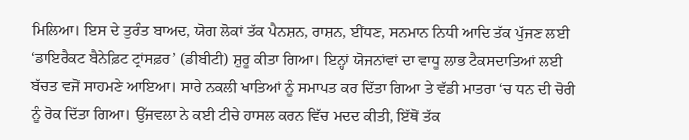ਮਿਲਿਆ। ਇਸ ਦੇ ਤੁਰੰਤ ਬਾਅਦ, ਯੋਗ ਲੋਕਾਂ ਤੱਕ ਪੈਨਸ਼ਨ, ਰਾਸ਼ਨ, ਈਂਧਣ, ਸਨਮਾਨ ਨਿਧੀ ਆਦਿ ਤੱਕ ਪੁੱਜਣ ਲਈ ‘ਡਾਇਰੈਕਟ ਬੈਨੇਫ਼ਿਟ ਟ੍ਰਾਂਸਫ਼ਰ’ (ਡੀਬੀਟੀ) ਸ਼ੁਰੂ ਕੀਤਾ ਗਿਆ। ਇਨ੍ਹਾਂ ਯੋਜਨਾਂਵਾਂ ਦਾ ਵਾਧੂ ਲਾਭ ਟੈਕਸਦਾਤਿਆਂ ਲਈ ਬੱਚਤ ਵਜੋਂ ਸਾਹਮਣੇ ਆਇਆ। ਸਾਰੇ ਨਕਲੀ ਖਾਤਿਆਂ ਨੂੰ ਸਮਾਪਤ ਕਰ ਦਿੱਤਾ ਗਿਆ ਤੇ ਵੱਡੀ ਮਾਤਰਾ ‘ਚ ਧਨ ਦੀ ਚੋਰੀ ਨੂੰ ਰੋਕ ਦਿੱਤਾ ਗਿਆ। ਉੱਜਵਲਾ ਨੇ ਕਈ ਟੀਚੇ ਹਾਸਲ ਕਰਨ ਵਿੱਚ ਮਦਦ ਕੀਤੀ, ਇੱਥੋਂ ਤੱਕ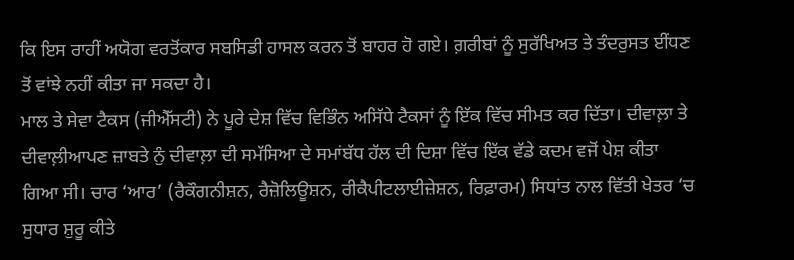ਕਿ ਇਸ ਰਾਹੀਂ ਅਯੋਗ ਵਰਤੋਂਕਾਰ ਸਬਸਿਡੀ ਹਾਸਲ ਕਰਨ ਤੋਂ ਬਾਹਰ ਹੋ ਗਏ। ਗ਼ਰੀਬਾਂ ਨੂੰ ਸੁਰੱਖਿਅਤ ਤੇ ਤੰਦਰੁਸਤ ਈਂਧਣ ਤੋਂ ਵਾਂਝੇ ਨਹੀਂ ਕੀਤਾ ਜਾ ਸਕਦਾ ਹੈ।
ਮਾਲ ਤੇ ਸੇਵਾ ਟੈਕਸ (ਜੀਐੱਸਟੀ) ਨੇ ਪੂਰੇ ਦੇਸ਼ ਵਿੱਚ ਵਿਭਿੰਨ ਅਸਿੱਧੇ ਟੈਕਸਾਂ ਨੂੰ ਇੱਕ ਵਿੱਚ ਸੀਮਤ ਕਰ ਦਿੱਤਾ। ਦੀਵਾਲ਼ਾ ਤੇ ਦੀਵਾਲ਼ੀਆਪਣ ਜ਼ਾਬਤੇ ਨੁੰ ਦੀਵਾਲ਼ਾ ਦੀ ਸਮੱਸਿਆ ਦੇ ਸਮਾਂਬੱਧ ਹੱਲ ਦੀ ਦਿਸ਼ਾ ਵਿੱਚ ਇੱਕ ਵੱਡੇ ਕਦਮ ਵਜੋਂ ਪੇਸ਼ ਕੀਤਾ ਗਿਆ ਸੀ। ਚਾਰ ‘ਆਰ’ (ਰੈਕੌਗਨੀਸ਼ਨ, ਰੈਜ਼ੋਲਿਊਸ਼ਨ, ਰੀਕੈਪੀਟਲਾਈਜ਼ੇਸ਼ਨ, ਰਿਫ਼ਾਰਮ) ਸਿਧਾਂਤ ਨਾਲ ਵਿੱਤੀ ਖੇਤਰ ‘ਚ ਸੁਧਾਰ ਸ਼ੁਰੂ ਕੀਤੇ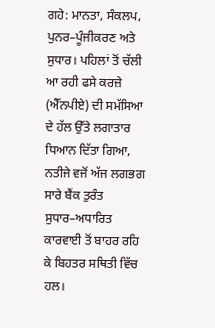ਗਹੇ: ਮਾਨਤਾ, ਸੰਕਲਪ, ਪੁਨਰ–ਪੂੰਜੀਕਰਣ ਅਤੇ ਸੁਧਾਰ। ਪਹਿਲਾਂ ਤੋਂ ਚੱਲੀ ਆ ਰਹੀ ਫਸੇ ਕਰਜ਼ੇ (ਐੱਨਪੀਏ) ਦੀ ਸਮੱਸਿਆ ਦੇ ਹੱਲ ਉੱਤੇ ਲਗਾਤਾਰ ਧਿਆਨ ਦਿੱਤਾ ਗਿਆ, ਨਤੀਜੇ ਵਜੋਂ ਅੱਜ ਲਗਭਗ ਸਾਰੇ ਬੈਂਕ ਤੁਰੰਤ ਸੁਧਾਰ–ਅਧਾਰਿਤ ਕਾਰਵਾਈ ਤੋਂ ਬਾਹਰ ਰਹਿ ਕੇ ਬਿਹਤਰ ਸਥਿਤੀ ਵਿੱਚ ਹਲ।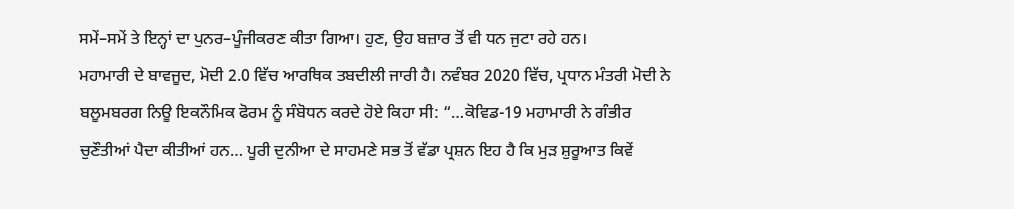ਸਮੇਂ–ਸਮੇਂ ਤੇ ਇਨ੍ਹਾਂ ਦਾ ਪੁਨਰ–ਪੂੰਜੀਕਰਣ ਕੀਤਾ ਗਿਆ। ਹੁਣ, ਉਹ ਬਜ਼ਾਰ ਤੋਂ ਵੀ ਧਨ ਜੁਟਾ ਰਹੇ ਹਨ।
ਮਹਾਮਾਰੀ ਦੇ ਬਾਵਜੂਦ, ਮੋਦੀ 2.0 ਵਿੱਚ ਆਰਥਿਕ ਤਬਦੀਲੀ ਜਾਰੀ ਹੈ। ਨਵੰਬਰ 2020 ਵਿੱਚ, ਪ੍ਰਧਾਨ ਮੰਤਰੀ ਮੋਦੀ ਨੇ ਬਲੂਮਬਰਗ ਨਿਊ ਇਕਨੌਮਿਕ ਫੋਰਮ ਨੂੰ ਸੰਬੋਧਨ ਕਰਦੇ ਹੋਏ ਕਿਹਾ ਸੀ: “…ਕੋਵਿਡ-19 ਮਹਾਮਾਰੀ ਨੇ ਗੰਭੀਰ ਚੁਣੌਤੀਆਂ ਪੈਦਾ ਕੀਤੀਆਂ ਹਨ… ਪੂਰੀ ਦੁਨੀਆ ਦੇ ਸਾਹਮਣੇ ਸਭ ਤੋਂ ਵੱਡਾ ਪ੍ਰਸ਼ਨ ਇਹ ਹੈ ਕਿ ਮੁੜ ਸ਼ੁਰੂਆਤ ਕਿਵੇਂ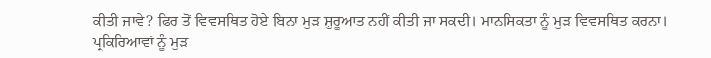ਕੀਤੀ ਜਾਵੇ? ਫਿਰ ਤੋਂ ਵਿਵਸਥਿਤ ਹੋਏ ਬਿਨਾ ਮੁੜ ਸ਼ੁਰੂਆਤ ਨਹੀਂ ਕੀਤੀ ਜਾ ਸਕਦੀ। ਮਾਨਸਿਕਤਾ ਨੂੰ ਮੁੜ ਵਿਵਸਥਿਤ ਕਰਨਾ। ਪ੍ਰਕਿਰਿਆਵਾਂ ਨੂੰ ਮੁੜ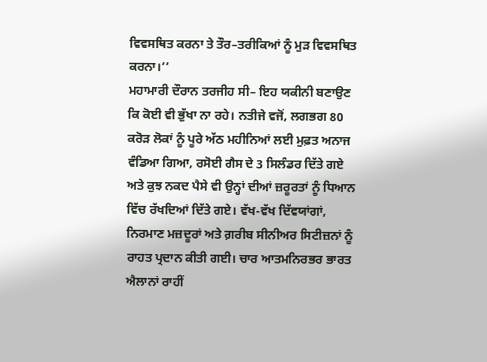ਵਿਵਸਥਿਤ ਕਰਨਾ ਤੇ ਤੌਰ–ਤਰੀਕਿਆਂ ਨੂੰ ਮੁੜ ਵਿਵਸਥਿਤ ਕਰਨਾ।’’
ਮਹਾਮਾਰੀ ਦੌਰਾਨ ਤਰਜੀਹ ਸੀ– ਇਹ ਯਕੀਨੀ ਬਣਾਉਣ ਕਿ ਕੋਈ ਵੀ ਭੁੱਖਾ ਨਾ ਰਹੇ। ਨਤੀਜੇ ਵਜੋਂ, ਲਗਭਗ 80 ਕਰੋੜ ਲੋਕਾਂ ਨੂੰ ਪੂਰੇ ਅੱਠ ਮਹੀਨਿਆਂ ਲਈ ਮੁਫ਼ਤ ਅਨਾਜ ਵੰਡਿਆ ਗਿਆ, ਰਸੋਈ ਗੈਸ ਦੇ 3 ਸਿਲੰਡਰ ਦਿੱਤੇ ਗਏ ਅਤੇ ਕੁਝ ਨਕਦ ਪੈਸੇ ਵੀ ਉਨ੍ਹਾਂ ਦੀਆਂ ਜ਼ਰੂਰਤਾਂ ਨੂੰ ਧਿਆਨ ਵਿੱਚ ਰੱਖਦਿਆਂ ਦਿੱਤੇ ਗਏ। ਵੱਖ-ਵੱਖ ਦਿੱਵਯਾਂਗਾਂ, ਨਿਰਮਾਣ ਮਜ਼ਦੂਰਾਂ ਅਤੇ ਗ਼ਰੀਬ ਸੀਨੀਅਰ ਸਿਟੀਜ਼ਨਾਂ ਨੂੰ ਰਾਹਤ ਪ੍ਰਦਾਨ ਕੀਤੀ ਗਈ। ਚਾਰ ਆਤਮਨਿਰਭਰ ਭਾਰਤ ਐਲਾਨਾਂ ਰਾਹੀਂ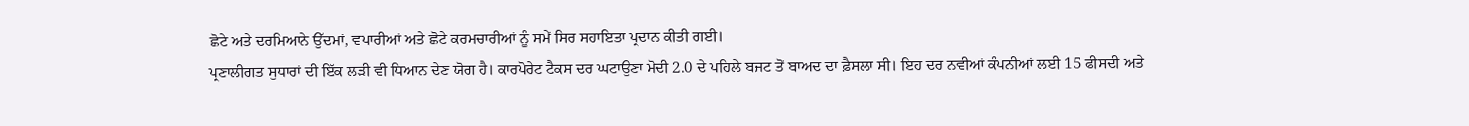ਛੋਟੇ ਅਤੇ ਦਰਮਿਆਨੇ ਉੱਦਮਾਂ, ਵਪਾਰੀਆਂ ਅਤੇ ਛੋਟੇ ਕਰਮਚਾਰੀਆਂ ਨੂੰ ਸਮੇਂ ਸਿਰ ਸਹਾਇਤਾ ਪ੍ਰਦਾਨ ਕੀਤੀ ਗਈ।
ਪ੍ਰਣਾਲੀਗਤ ਸੁਧਾਰਾਂ ਦੀ ਇੱਕ ਲੜੀ ਵੀ ਧਿਆਨ ਦੇਣ ਯੋਗ ਹੈ। ਕਾਰਪੋਰੇਟ ਟੈਕਸ ਦਰ ਘਟਾਉਣਾ ਮੋਦੀ 2.0 ਦੇ ਪਹਿਲੇ ਬਜਟ ਤੋਂ ਬਾਅਦ ਦਾ ਫ਼ੈਸਲਾ ਸੀ। ਇਹ ਦਰ ਨਵੀਆਂ ਕੰਪਨੀਆਂ ਲਈ 15 ਫੀਸਦੀ ਅਤੇ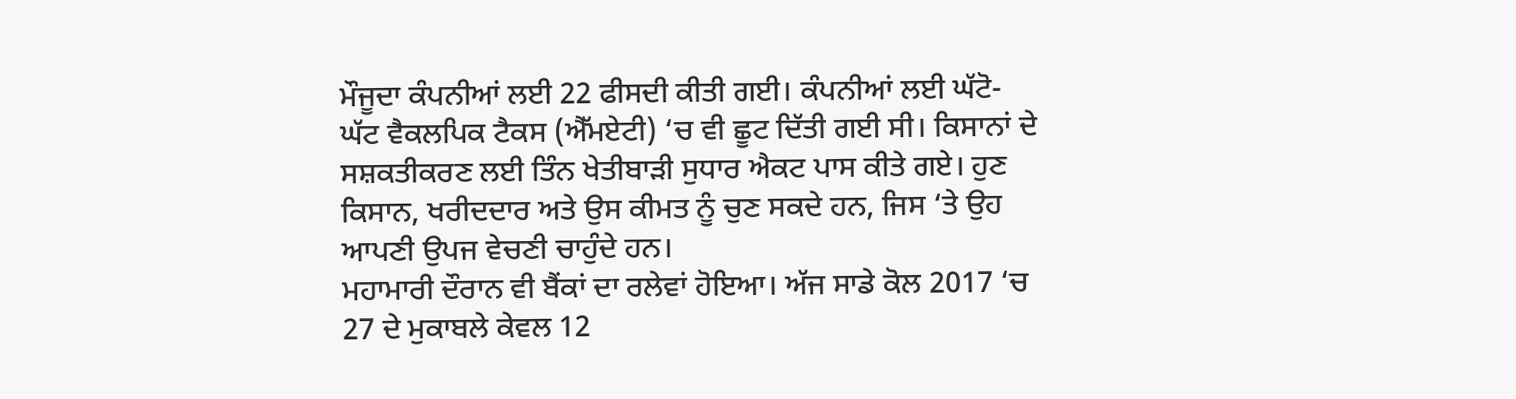ਮੌਜੂਦਾ ਕੰਪਨੀਆਂ ਲਈ 22 ਫੀਸਦੀ ਕੀਤੀ ਗਈ। ਕੰਪਨੀਆਂ ਲਈ ਘੱਟੋ-ਘੱਟ ਵੈਕਲਪਿਕ ਟੈਕਸ (ਐੱਮਏਟੀ) ‘ਚ ਵੀ ਛੂਟ ਦਿੱਤੀ ਗਈ ਸੀ। ਕਿਸਾਨਾਂ ਦੇ ਸਸ਼ਕਤੀਕਰਣ ਲਈ ਤਿੰਨ ਖੇਤੀਬਾੜੀ ਸੁਧਾਰ ਐਕਟ ਪਾਸ ਕੀਤੇ ਗਏ। ਹੁਣ ਕਿਸਾਨ, ਖਰੀਦਦਾਰ ਅਤੇ ਉਸ ਕੀਮਤ ਨੂੰ ਚੁਣ ਸਕਦੇ ਹਨ, ਜਿਸ ‘ਤੇ ਉਹ ਆਪਣੀ ਉਪਜ ਵੇਚਣੀ ਚਾਹੁੰਦੇ ਹਨ।
ਮਹਾਮਾਰੀ ਦੌਰਾਨ ਵੀ ਬੈਂਕਾਂ ਦਾ ਰਲੇਵਾਂ ਹੋਇਆ। ਅੱਜ ਸਾਡੇ ਕੋਲ 2017 ‘ਚ 27 ਦੇ ਮੁਕਾਬਲੇ ਕੇਵਲ 12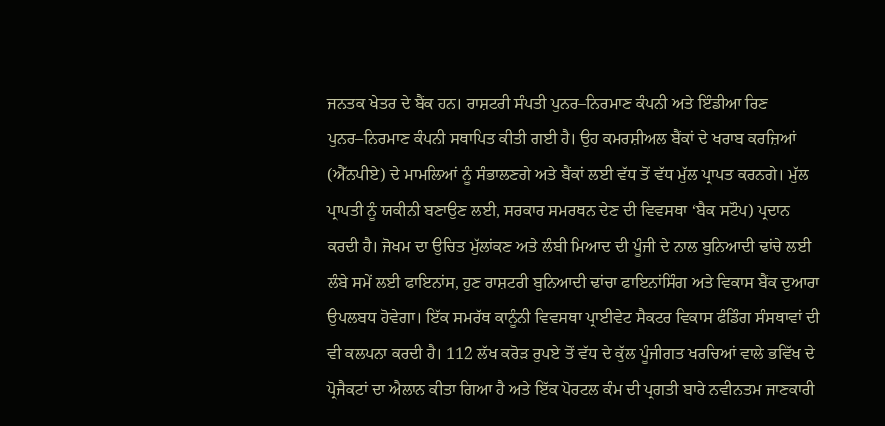ਜਨਤਕ ਖੇਤਰ ਦੇ ਬੈਂਕ ਹਨ। ਰਾਸ਼ਟਰੀ ਸੰਪਤੀ ਪੁਨਰ–ਨਿਰਮਾਣ ਕੰਪਨੀ ਅਤੇ ਇੰਡੀਆ ਰਿਣ ਪੁਨਰ–ਨਿਰਮਾਣ ਕੰਪਨੀ ਸਥਾਪਿਤ ਕੀਤੀ ਗਈ ਹੈ। ਉਹ ਕਮਰਸ਼ੀਅਲ ਬੈਂਕਾਂ ਦੇ ਖਰਾਬ ਕਰਜ਼ਿਆਂ (ਐੱਨਪੀਏ) ਦੇ ਮਾਮਲਿਆਂ ਨੂੰ ਸੰਭਾਲਣਗੇ ਅਤੇ ਬੈਂਕਾਂ ਲਈ ਵੱਧ ਤੋਂ ਵੱਧ ਮੁੱਲ ਪ੍ਰਾਪਤ ਕਰਨਗੇ। ਮੁੱਲ ਪ੍ਰਾਪਤੀ ਨੂੰ ਯਕੀਨੀ ਬਣਾਉਣ ਲਈ, ਸਰਕਾਰ ਸਮਰਥਨ ਦੇਣ ਦੀ ਵਿਵਸਥਾ ‘ਬੈਕ ਸਟੌਪ) ਪ੍ਰਦਾਨ ਕਰਦੀ ਹੈ। ਜੋਖਮ ਦਾ ਉਚਿਤ ਮੁੱਲਾਂਕਣ ਅਤੇ ਲੰਬੀ ਮਿਆਦ ਦੀ ਪੂੰਜੀ ਦੇ ਨਾਲ ਬੁਨਿਆਦੀ ਢਾਂਚੇ ਲਈ ਲੰਬੇ ਸਮੇਂ ਲਈ ਫਾਇਨਾਂਸ, ਹੁਣ ਰਾਸ਼ਟਰੀ ਬੁਨਿਆਦੀ ਢਾਂਚਾ ਫਾਇਨਾਂਸਿੰਗ ਅਤੇ ਵਿਕਾਸ ਬੈਂਕ ਦੁਆਰਾ ਉਪਲਬਧ ਹੋਵੇਗਾ। ਇੱਕ ਸਮਰੱਥ ਕਾਨੂੰਨੀ ਵਿਵਸਥਾ ਪ੍ਰਾਈਵੇਟ ਸੈਕਟਰ ਵਿਕਾਸ ਫੰਡਿੰਗ ਸੰਸਥਾਵਾਂ ਦੀ ਵੀ ਕਲਪਨਾ ਕਰਦੀ ਹੈ। 112 ਲੱਖ ਕਰੋੜ ਰੁਪਏ ਤੋਂ ਵੱਧ ਦੇ ਕੁੱਲ ਪੂੰਜੀਗਤ ਖਰਚਿਆਂ ਵਾਲੇ ਭਵਿੱਖ ਦੇ ਪ੍ਰੋਜੈਕਟਾਂ ਦਾ ਐਲਾਨ ਕੀਤਾ ਗਿਆ ਹੈ ਅਤੇ ਇੱਕ ਪੋਰਟਲ ਕੰਮ ਦੀ ਪ੍ਰਗਤੀ ਬਾਰੇ ਨਵੀਨਤਮ ਜਾਣਕਾਰੀ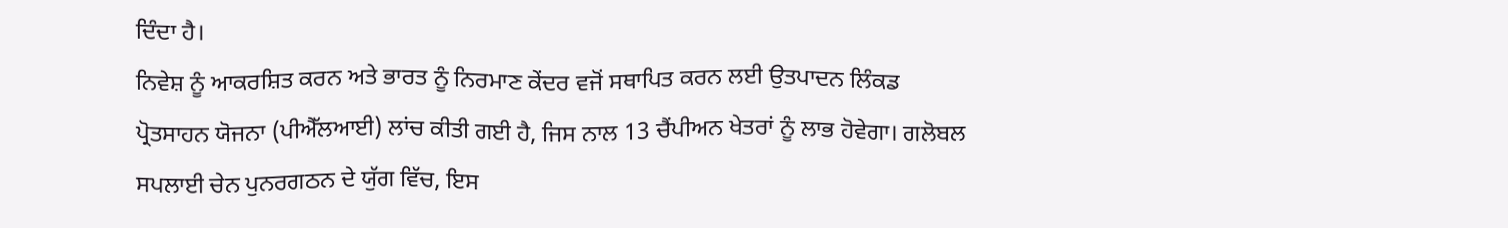ਦਿੰਦਾ ਹੈ।
ਨਿਵੇਸ਼ ਨੂੰ ਆਕਰਸ਼ਿਤ ਕਰਨ ਅਤੇ ਭਾਰਤ ਨੂੰ ਨਿਰਮਾਣ ਕੇਂਦਰ ਵਜੋਂ ਸਥਾਪਿਤ ਕਰਨ ਲਈ ਉਤਪਾਦਨ ਲਿੰਕਡ ਪ੍ਰੋਤਸਾਹਨ ਯੋਜਨਾ (ਪੀਐੱਲਆਈ) ਲਾਂਚ ਕੀਤੀ ਗਈ ਹੈ, ਜਿਸ ਨਾਲ 13 ਚੈਂਪੀਅਨ ਖੇਤਰਾਂ ਨੂੰ ਲਾਭ ਹੋਵੇਗਾ। ਗਲੋਬਲ ਸਪਲਾਈ ਚੇਨ ਪੁਨਰਗਠਨ ਦੇ ਯੁੱਗ ਵਿੱਚ, ਇਸ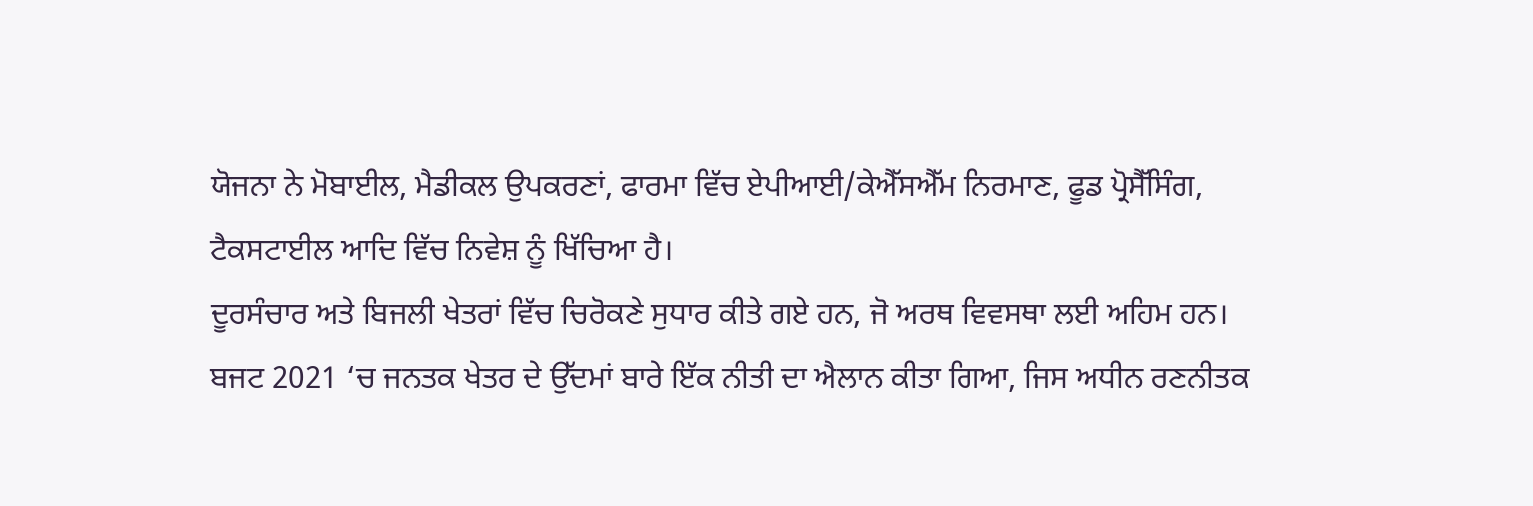ਯੋਜਨਾ ਨੇ ਮੋਬਾਈਲ, ਮੈਡੀਕਲ ਉਪਕਰਣਾਂ, ਫਾਰਮਾ ਵਿੱਚ ਏਪੀਆਈ/ਕੇਐੱਸਐੱਮ ਨਿਰਮਾਣ, ਫੂਡ ਪ੍ਰੋਸੈੱਸਿੰਗ, ਟੈਕਸਟਾਈਲ ਆਦਿ ਵਿੱਚ ਨਿਵੇਸ਼ ਨੂੰ ਖਿੱਚਿਆ ਹੈ।
ਦੂਰਸੰਚਾਰ ਅਤੇ ਬਿਜਲੀ ਖੇਤਰਾਂ ਵਿੱਚ ਚਿਰੋਕਣੇ ਸੁਧਾਰ ਕੀਤੇ ਗਏ ਹਨ, ਜੋ ਅਰਥ ਵਿਵਸਥਾ ਲਈ ਅਹਿਮ ਹਨ।
ਬਜਟ 2021 ‘ਚ ਜਨਤਕ ਖੇਤਰ ਦੇ ਉੱਦਮਾਂ ਬਾਰੇ ਇੱਕ ਨੀਤੀ ਦਾ ਐਲਾਨ ਕੀਤਾ ਗਿਆ, ਜਿਸ ਅਧੀਨ ਰਣਨੀਤਕ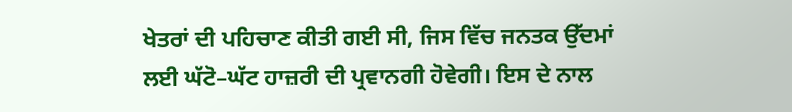ਖੇਤਰਾਂ ਦੀ ਪਹਿਚਾਣ ਕੀਤੀ ਗਈ ਸੀ, ਜਿਸ ਵਿੱਚ ਜਨਤਕ ਉੱਦਮਾਂ ਲਈ ਘੱਟੋ–ਘੱਟ ਹਾਜ਼ਰੀ ਦੀ ਪ੍ਰਵਾਨਗੀ ਹੋਵੇਗੀ। ਇਸ ਦੇ ਨਾਲ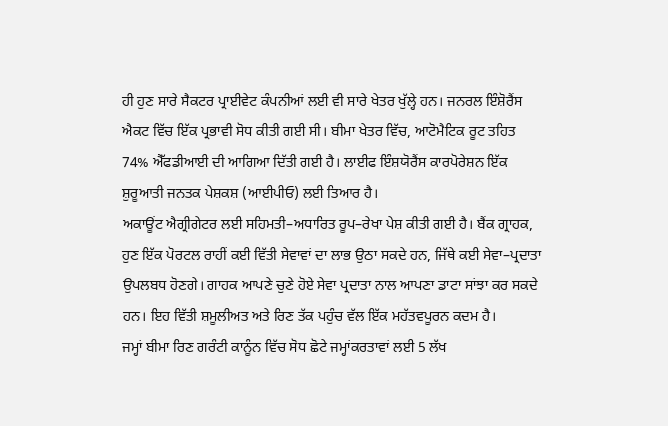ਹੀ ਹੁਣ ਸਾਰੇ ਸੈਕਟਰ ਪ੍ਰਾਈਵੇਟ ਕੰਪਨੀਆਂ ਲਈ ਵੀ ਸਾਰੇ ਖੇਤਰ ਖੁੱਲ੍ਹੇ ਹਨ। ਜਨਰਲ ਇੰਸ਼ੋਰੈਂਸ ਐਕਟ ਵਿੱਚ ਇੱਕ ਪ੍ਰਭਾਵੀ ਸੋਧ ਕੀਤੀ ਗਈ ਸੀ। ਬੀਮਾ ਖੇਤਰ ਵਿੱਚ, ਆਟੋਮੈਟਿਕ ਰੂਟ ਤਹਿਤ 74% ਐੱਫਡੀਆਈ ਦੀ ਆਗਿਆ ਦਿੱਤੀ ਗਈ ਹੈ। ਲਾਈਫ ਇੰਸ਼ਯੋਰੈਂਸ ਕਾਰਪੋਰੇਸ਼ਨ ਇੱਕ ਸ਼ੁਰੂਆਤੀ ਜਨਤਕ ਪੇਸ਼ਕਸ਼ (ਆਈਪੀਓ) ਲਈ ਤਿਆਰ ਹੈ।
ਅਕਾਊਂਟ ਐਗ੍ਰੀਗੇਟਰ ਲਈ ਸਹਿਮਤੀ–ਅਧਾਰਿਤ ਰੂਪ–ਰੇਖਾ ਪੇਸ਼ ਕੀਤੀ ਗਈ ਹੈ। ਬੈਂਕ ਗ੍ਰਾਹਕ, ਹੁਣ ਇੱਕ ਪੋਰਟਲ ਰਾਹੀਂ ਕਈ ਵਿੱਤੀ ਸੇਵਾਵਾਂ ਦਾ ਲਾਭ ਉਠਾ ਸਕਦੇ ਹਨ, ਜਿੱਥੇ ਕਈ ਸੇਵਾ–ਪ੍ਰਦਾਤਾ ਉਪਲਬਧ ਹੋਣਗੇ। ਗਾਹਕ ਆਪਣੇ ਚੁਣੇ ਹੋਏ ਸੇਵਾ ਪ੍ਰਦਾਤਾ ਨਾਲ ਆਪਣਾ ਡਾਟਾ ਸਾਂਝਾ ਕਰ ਸਕਦੇ ਹਨ। ਇਹ ਵਿੱਤੀ ਸ਼ਮੂਲੀਅਤ ਅਤੇ ਰਿਣ ਤੱਕ ਪਹੁੰਚ ਵੱਲ ਇੱਕ ਮਹੱਤਵਪੂਰਨ ਕਦਮ ਹੈ।
ਜਮ੍ਹਾਂ ਬੀਮਾ ਰਿਣ ਗਰੰਟੀ ਕਾਨੂੰਨ ਵਿੱਚ ਸੋਧ ਛੋਟੇ ਜਮ੍ਹਾਂਕਰਤਾਵਾਂ ਲਈ 5 ਲੱਖ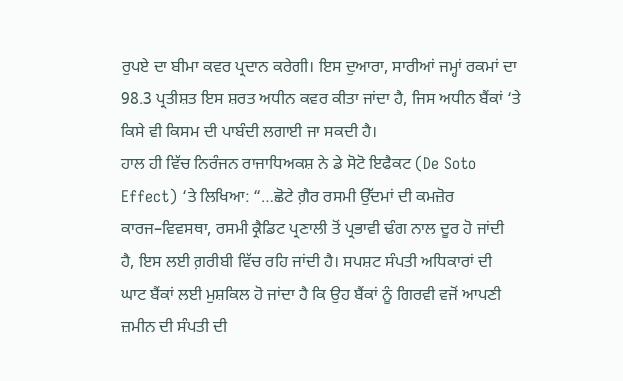ਰੁਪਏ ਦਾ ਬੀਮਾ ਕਵਰ ਪ੍ਰਦਾਨ ਕਰੇਗੀ। ਇਸ ਦੁਆਰਾ, ਸਾਰੀਆਂ ਜਮ੍ਹਾਂ ਰਕਮਾਂ ਦਾ 98.3 ਪ੍ਰਤੀਸ਼ਤ ਇਸ ਸ਼ਰਤ ਅਧੀਨ ਕਵਰ ਕੀਤਾ ਜਾਂਦਾ ਹੈ, ਜਿਸ ਅਧੀਨ ਬੈਂਕਾਂ ‘ਤੇ ਕਿਸੇ ਵੀ ਕਿਸਮ ਦੀ ਪਾਬੰਦੀ ਲਗਾਈ ਜਾ ਸਕਦੀ ਹੈ।
ਹਾਲ ਹੀ ਵਿੱਚ ਨਿਰੰਜਨ ਰਾਜਾਧਿਅਕਸ਼ ਨੇ ਡੇ ਸੋਟੋ ਇਫੈਕਟ (De Soto Effect) ‘ਤੇ ਲਿਖਿਆ: “…ਛੋਟੇ ਗ਼ੈਰ ਰਸਮੀ ਉੱਦਮਾਂ ਦੀ ਕਮਜ਼ੋਰ ਕਾਰਜ–ਵਿਵਸਥਾ, ਰਸਮੀ ਕ੍ਰੈਡਿਟ ਪ੍ਰਣਾਲੀ ਤੋਂ ਪ੍ਰਭਾਵੀ ਢੰਗ ਨਾਲ ਦੂਰ ਹੋ ਜਾਂਦੀ ਹੈ, ਇਸ ਲਈ ਗ਼ਰੀਬੀ ਵਿੱਚ ਰਹਿ ਜਾਂਦੀ ਹੈ। ਸਪਸ਼ਟ ਸੰਪਤੀ ਅਧਿਕਾਰਾਂ ਦੀ ਘਾਟ ਬੈਂਕਾਂ ਲਈ ਮੁਸ਼ਕਿਲ ਹੋ ਜਾਂਦਾ ਹੈ ਕਿ ਉਹ ਬੈਂਕਾਂ ਨੂੰ ਗਿਰਵੀ ਵਜੋਂ ਆਪਣੀ ਜ਼ਮੀਨ ਦੀ ਸੰਪਤੀ ਦੀ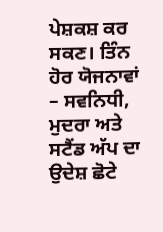ਪੇਸ਼ਕਸ਼ ਕਰ ਸਕਣ। ਤਿੰਨ ਹੋਰ ਯੋਜਨਾਵਾਂ – ਸਵਨਿਧੀ, ਮੁਦਰਾ ਅਤੇ ਸਟੈਂਡ ਅੱਪ ਦਾ ਉਦੇਸ਼ ਛੋਟੇ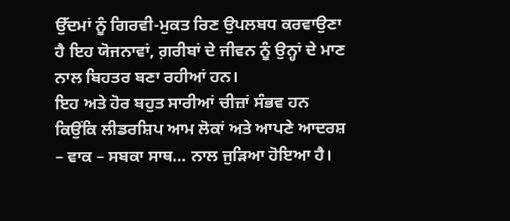ਉੱਦਮਾਂ ਨੂੰ ਗਿਰਵੀ-ਮੁਕਤ ਰਿਣ ਉਪਲਬਧ ਕਰਵਾਉਣਾ ਹੈ ਇਹ ਯੋਜਨਾਵਾਂ, ਗ਼ਰੀਬਾਂ ਦੇ ਜੀਵਨ ਨੂੰ ਉਨ੍ਹਾਂ ਦੇ ਮਾਣ ਨਾਲ ਬਿਹਤਰ ਬਣਾ ਰਹੀਆਂ ਹਨ।
ਇਹ ਅਤੇ ਹੋਰ ਬਹੁਤ ਸਾਰੀਆਂ ਚੀਜ਼ਾਂ ਸੰਭਵ ਹਨ ਕਿਉਂਕਿ ਲੀਡਰਸ਼ਿਪ ਆਮ ਲੋਕਾਂ ਅਤੇ ਆਪਣੇ ਆਦਰਸ਼ – ਵਾਕ – ਸਬਕਾ ਸਾਥ… ਨਾਲ ਜੁੜਿਆ ਹੋਇਆ ਹੈ।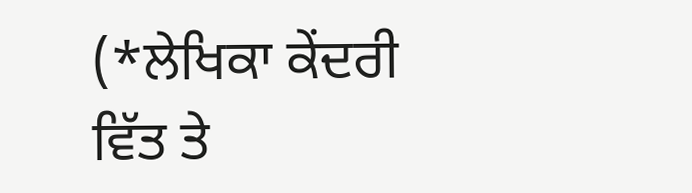(*ਲੇਖਿਕਾ ਕੇਂਦਰੀ ਵਿੱਤ ਤੇ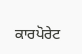ਕਾਰਪੋਰੇਟ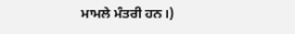ਮਾਮਲੇ ਮੰਤਰੀ ਹਨ।)